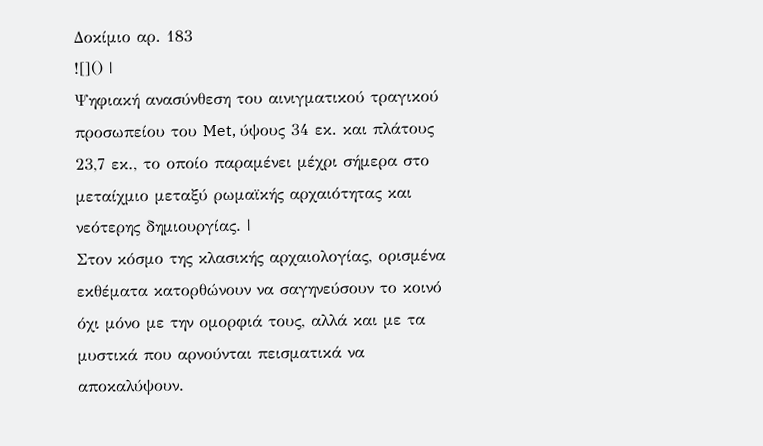Δοκίμιο αρ. 183
![]() |
Ψηφιακή ανασύνθεση του αινιγματικού τραγικού προσωπείου του Met, ύψους 34 εκ. και πλάτους 23,7 εκ., το οποίο παραμένει μέχρι σήμερα στο μεταίχμιο μεταξύ ρωμαϊκής αρχαιότητας και νεότερης δημιουργίας. |
Στον κόσμο της κλασικής αρχαιολογίας, ορισμένα εκθέματα κατορθώνουν να σαγηνεύσουν το κοινό όχι μόνο με την ομορφιά τους, αλλά και με τα μυστικά που αρνούνται πεισματικά να αποκαλύψουν.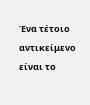Ένα τέτοιο αντικείμενο είναι το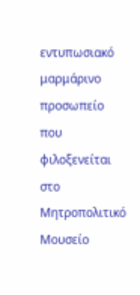εντυπωσιακό μαρμάρινο προσωπείο που φιλοξενείται στο Μητροπολιτικό Μουσείο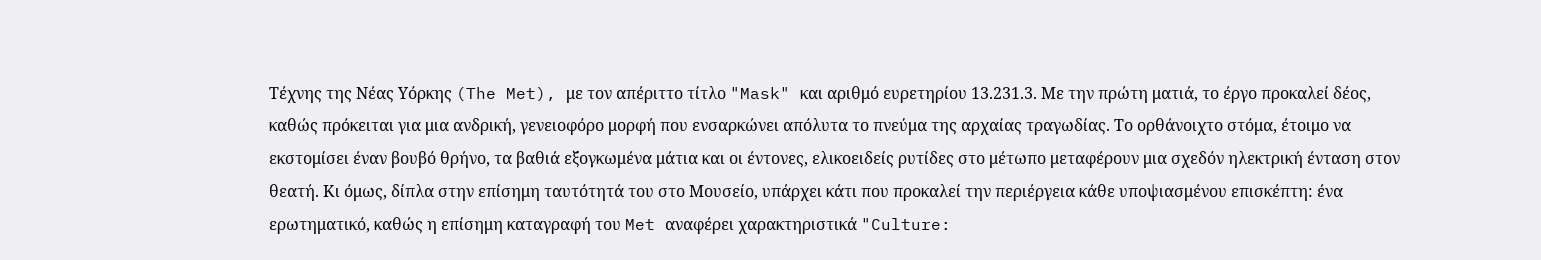Τέχνης της Νέας Υόρκης (The Met), με τον απέριττο τίτλο "Mask" και αριθμό ευρετηρίου 13.231.3. Με την πρώτη ματιά, το έργο προκαλεί δέος, καθώς πρόκειται για μια ανδρική, γενειοφόρο μορφή που ενσαρκώνει απόλυτα το πνεύμα της αρχαίας τραγωδίας. Το ορθάνοιχτο στόμα, έτοιμο να εκστομίσει έναν βουβό θρήνο, τα βαθιά εξογκωμένα μάτια και οι έντονες, ελικοειδείς ρυτίδες στο μέτωπο μεταφέρουν μια σχεδόν ηλεκτρική ένταση στον θεατή. Κι όμως, δίπλα στην επίσημη ταυτότητά του στο Μουσείο, υπάρχει κάτι που προκαλεί την περιέργεια κάθε υποψιασμένου επισκέπτη: ένα ερωτηματικό, καθώς η επίσημη καταγραφή του Met αναφέρει χαρακτηριστικά "Culture: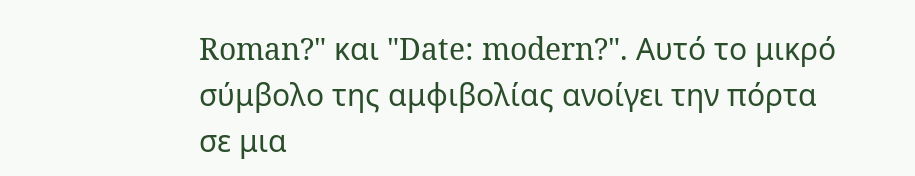Roman?" και "Date: modern?". Αυτό το μικρό σύμβολο της αμφιβολίας ανοίγει την πόρτα σε μια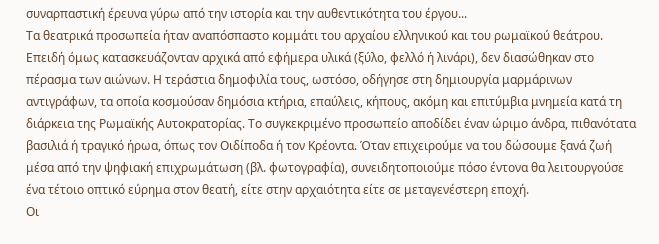συναρπαστική έρευνα γύρω από την ιστορία και την αυθεντικότητα του έργου...
Τα θεατρικά προσωπεία ήταν αναπόσπαστο κομμάτι του αρχαίου ελληνικού και του ρωμαϊκού θεάτρου. Επειδή όμως κατασκευάζονταν αρχικά από εφήμερα υλικά (ξύλο, φελλό ή λινάρι), δεν διασώθηκαν στο πέρασμα των αιώνων. Η τεράστια δημοφιλία τους, ωστόσο, οδήγησε στη δημιουργία μαρμάρινων αντιγράφων, τα οποία κοσμούσαν δημόσια κτήρια, επαύλεις, κήπους, ακόμη και επιτύμβια μνημεία κατά τη διάρκεια της Ρωμαϊκής Αυτοκρατορίας. Το συγκεκριμένο προσωπείο αποδίδει έναν ώριμο άνδρα, πιθανότατα βασιλιά ή τραγικό ήρωα, όπως τον Οιδίποδα ή τον Κρέοντα. Όταν επιχειρούμε να του δώσουμε ξανά ζωή μέσα από την ψηφιακή επιχρωμάτωση (βλ. φωτογραφία), συνειδητοποιούμε πόσο έντονα θα λειτουργούσε ένα τέτοιο οπτικό εύρημα στον θεατή, είτε στην αρχαιότητα είτε σε μεταγενέστερη εποχή.
Οι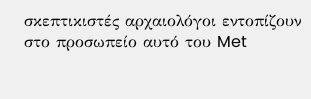σκεπτικιστές αρχαιολόγοι εντοπίζουν στο προσωπείο αυτό του Met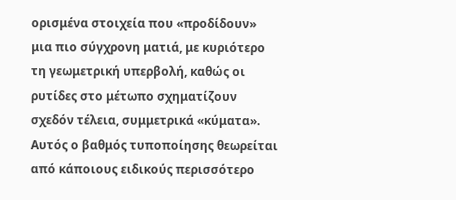ορισμένα στοιχεία που «προδίδουν» μια πιο σύγχρονη ματιά, με κυριότερο τη γεωμετρική υπερβολή, καθώς οι ρυτίδες στο μέτωπο σχηματίζουν σχεδόν τέλεια, συμμετρικά «κύματα». Αυτός ο βαθμός τυποποίησης θεωρείται από κάποιους ειδικούς περισσότερο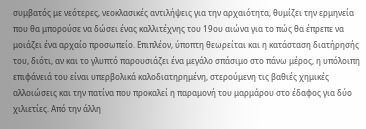συμβατός με νεότερες, νεοκλασικές αντιλήψεις για την αρχαιότητα, θυμίζει την ερμηνεία που θα μπορούσε να δώσει ένας καλλιτέχνης του 19ου αιώνα για το πώς θα έπρεπε να μοιάζει ένα αρχαίο προσωπείο. Επιπλέον, ύποπτη θεωρείται και η κατάσταση διατήρησής του, διότι, αν και το γλυπτό παρουσιάζει ένα μεγάλο σπάσιμο στο πάνω μέρος, η υπόλοιπη επιφάνειά του είναι υπερβολικά καλοδιατηρημένη, στερούμενη τις βαθιές χημικές αλλοιώσεις και την πατίνα που προκαλεί η παραμονή του μαρμάρου στο έδαφος για δύο χιλιετίες. Από την άλλη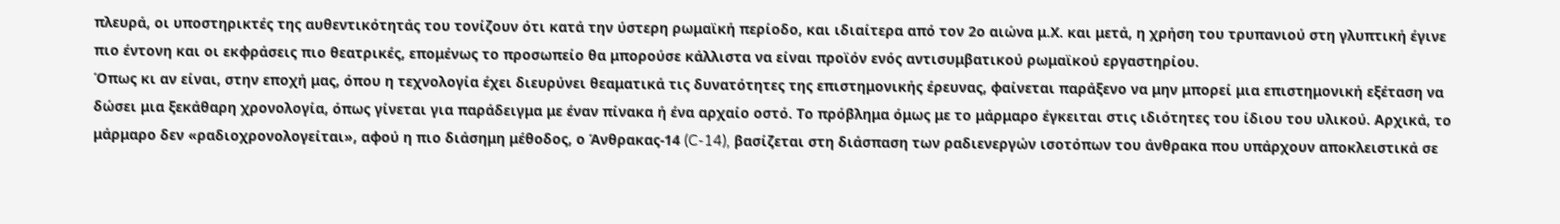πλευρά, οι υποστηρικτές της αυθεντικότητάς του τονίζουν ότι κατά την ύστερη ρωμαϊκή περίοδο, και ιδιαίτερα από τον 2ο αιώνα μ.Χ. και μετά, η χρήση του τρυπανιού στη γλυπτική έγινε πιο έντονη και οι εκφράσεις πιο θεατρικές, επομένως το προσωπείο θα μπορούσε κάλλιστα να είναι προϊόν ενός αντισυμβατικού ρωμαϊκού εργαστηρίου.
Όπως κι αν είναι, στην εποχή μας, όπου η τεχνολογία έχει διευρύνει θεαματικά τις δυνατότητες της επιστημονικής έρευνας, φαίνεται παράξενο να μην μπορεί μια επιστημονική εξέταση να δώσει μια ξεκάθαρη χρονολογία, όπως γίνεται για παράδειγμα με έναν πίνακα ή ένα αρχαίο οστό. Το πρόβλημα όμως με το μάρμαρο έγκειται στις ιδιότητες του ίδιου του υλικού. Αρχικά, το μάρμαρο δεν «ραδιοχρονολογείται», αφού η πιο διάσημη μέθοδος, ο Άνθρακας-14 (C-14), βασίζεται στη διάσπαση των ραδιενεργών ισοτόπων του άνθρακα που υπάρχουν αποκλειστικά σε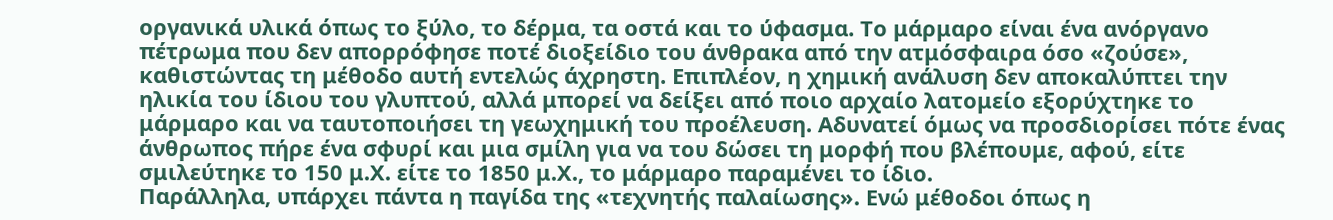οργανικά υλικά όπως το ξύλο, το δέρμα, τα οστά και το ύφασμα. Το μάρμαρο είναι ένα ανόργανο πέτρωμα που δεν απορρόφησε ποτέ διοξείδιο του άνθρακα από την ατμόσφαιρα όσο «ζούσε», καθιστώντας τη μέθοδο αυτή εντελώς άχρηστη. Επιπλέον, η χημική ανάλυση δεν αποκαλύπτει την ηλικία του ίδιου του γλυπτού, αλλά μπορεί να δείξει από ποιο αρχαίο λατομείο εξορύχτηκε το μάρμαρο και να ταυτοποιήσει τη γεωχημική του προέλευση. Αδυνατεί όμως να προσδιορίσει πότε ένας άνθρωπος πήρε ένα σφυρί και μια σμίλη για να του δώσει τη μορφή που βλέπουμε, αφού, είτε σμιλεύτηκε το 150 μ.Χ. είτε το 1850 μ.Χ., το μάρμαρο παραμένει το ίδιο.
Παράλληλα, υπάρχει πάντα η παγίδα της «τεχνητής παλαίωσης». Ενώ μέθοδοι όπως η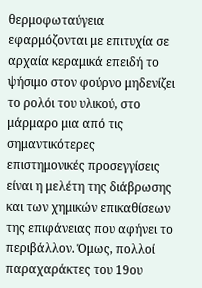θερμοφωταύγεια εφαρμόζονται με επιτυχία σε αρχαία κεραμικά επειδή το ψήσιμο στον φούρνο μηδενίζει το ρολόι του υλικού, στο μάρμαρο μια από τις σημαντικότερες επιστημονικές προσεγγίσεις είναι η μελέτη της διάβρωσης και των χημικών επικαθίσεων της επιφάνειας που αφήνει το περιβάλλον. Όμως, πολλοί παραχαράκτες του 19ου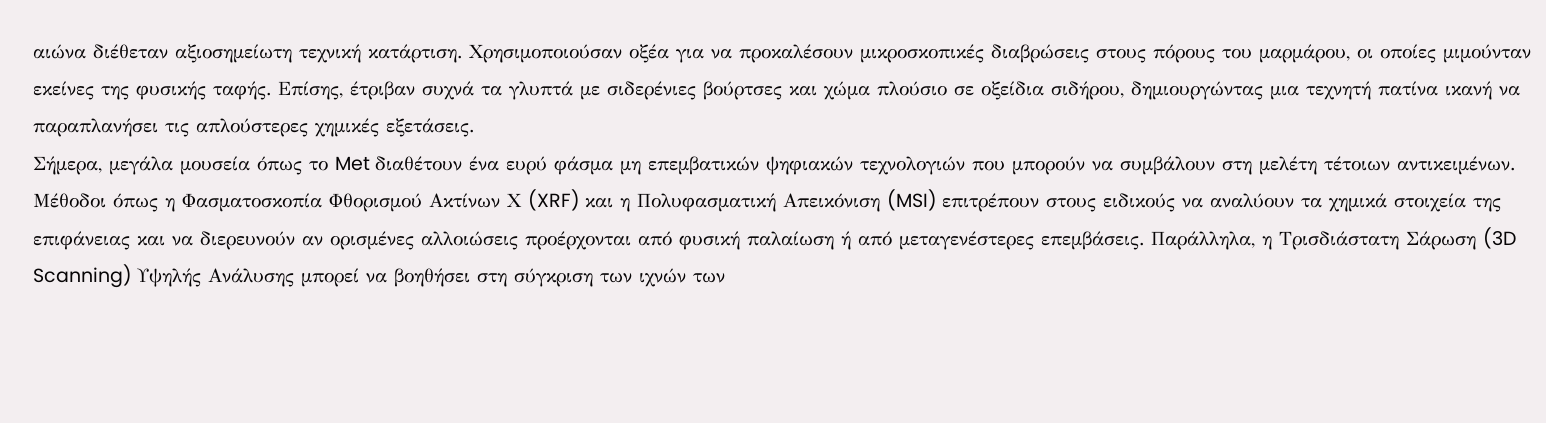αιώνα διέθεταν αξιοσημείωτη τεχνική κατάρτιση. Χρησιμοποιούσαν οξέα για να προκαλέσουν μικροσκοπικές διαβρώσεις στους πόρους του μαρμάρου, οι οποίες μιμούνταν εκείνες της φυσικής ταφής. Επίσης, έτριβαν συχνά τα γλυπτά με σιδερένιες βούρτσες και χώμα πλούσιο σε οξείδια σιδήρου, δημιουργώντας μια τεχνητή πατίνα ικανή να παραπλανήσει τις απλούστερες χημικές εξετάσεις.
Σήμερα, μεγάλα μουσεία όπως το Met διαθέτουν ένα ευρύ φάσμα μη επεμβατικών ψηφιακών τεχνολογιών που μπορούν να συμβάλουν στη μελέτη τέτοιων αντικειμένων. Μέθοδοι όπως η Φασματοσκοπία Φθορισμού Ακτίνων Χ (XRF) και η Πολυφασματική Απεικόνιση (MSI) επιτρέπουν στους ειδικούς να αναλύουν τα χημικά στοιχεία της επιφάνειας και να διερευνούν αν ορισμένες αλλοιώσεις προέρχονται από φυσική παλαίωση ή από μεταγενέστερες επεμβάσεις. Παράλληλα, η Τρισδιάστατη Σάρωση (3D Scanning) Υψηλής Ανάλυσης μπορεί να βοηθήσει στη σύγκριση των ιχνών των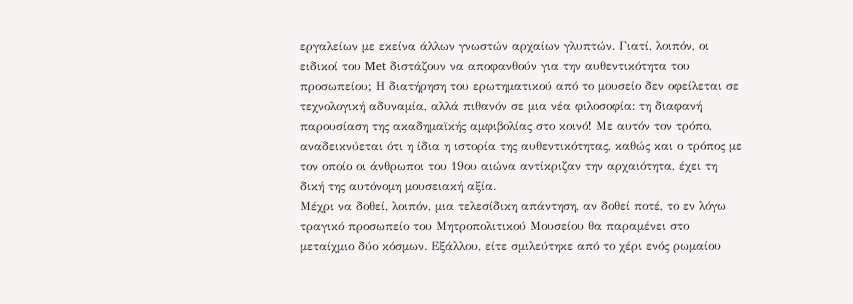εργαλείων με εκείνα άλλων γνωστών αρχαίων γλυπτών. Γιατί, λοιπόν, οι ειδικοί του Met διστάζουν να αποφανθούν για την αυθεντικότητα του προσωπείου; Η διατήρηση του ερωτηματικού από το μουσείο δεν οφείλεται σε τεχνολογική αδυναμία, αλλά πιθανόν σε μια νέα φιλοσοφία: τη διαφανή παρουσίαση της ακαδημαϊκής αμφιβολίας στο κοινό! Με αυτόν τον τρόπο, αναδεικνύεται ότι η ίδια η ιστορία της αυθεντικότητας, καθώς και ο τρόπος με τον οποίο οι άνθρωποι του 19ου αιώνα αντίκριζαν την αρχαιότητα, έχει τη δική της αυτόνομη μουσειακή αξία.
Μέχρι να δοθεί, λοιπόν, μια τελεσίδικη απάντηση, αν δοθεί ποτέ, το εν λόγω τραγικό προσωπείο του Μητροπολιτικού Μουσείου θα παραμένει στο μεταίχμιο δύο κόσμων. Εξάλλου, είτε σμιλεύτηκε από το χέρι ενός ρωμαίου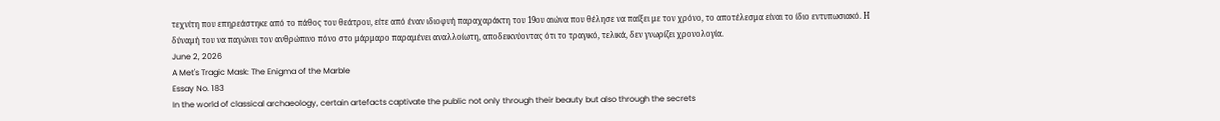τεχνίτη που επηρεάστηκε από το πάθος του θεάτρου, είτε από έναν ιδιοφυή παραχαράκτη του 19ου αιώνα που θέλησε να παίξει με τον χρόνο, το αποτέλεσμα είναι το ίδιο εντυπωσιακό. Η δύναμή του να παγώνει τον ανθρώπινο πόνο στο μάρμαρο παραμένει αναλλοίωτη, αποδεικνύοντας ότι το τραγικό, τελικά, δεν γνωρίζει χρονολογία.
June 2, 2026
A Met's Tragic Mask: The Enigma of the Marble
Essay No. 183
In the world of classical archaeology, certain artefacts captivate the public not only through their beauty but also through the secrets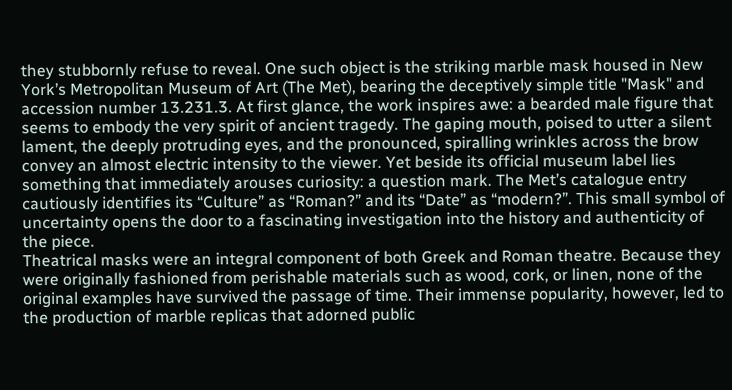they stubbornly refuse to reveal. One such object is the striking marble mask housed in New York’s Metropolitan Museum of Art (The Met), bearing the deceptively simple title "Mask" and accession number 13.231.3. At first glance, the work inspires awe: a bearded male figure that seems to embody the very spirit of ancient tragedy. The gaping mouth, poised to utter a silent lament, the deeply protruding eyes, and the pronounced, spiralling wrinkles across the brow convey an almost electric intensity to the viewer. Yet beside its official museum label lies something that immediately arouses curiosity: a question mark. The Met’s catalogue entry cautiously identifies its “Culture” as “Roman?” and its “Date” as “modern?”. This small symbol of uncertainty opens the door to a fascinating investigation into the history and authenticity of the piece.
Theatrical masks were an integral component of both Greek and Roman theatre. Because they were originally fashioned from perishable materials such as wood, cork, or linen, none of the original examples have survived the passage of time. Their immense popularity, however, led to the production of marble replicas that adorned public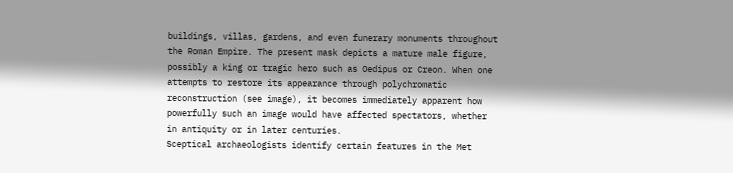buildings, villas, gardens, and even funerary monuments throughout the Roman Empire. The present mask depicts a mature male figure, possibly a king or tragic hero such as Oedipus or Creon. When one attempts to restore its appearance through polychromatic reconstruction (see image), it becomes immediately apparent how powerfully such an image would have affected spectators, whether in antiquity or in later centuries.
Sceptical archaeologists identify certain features in the Met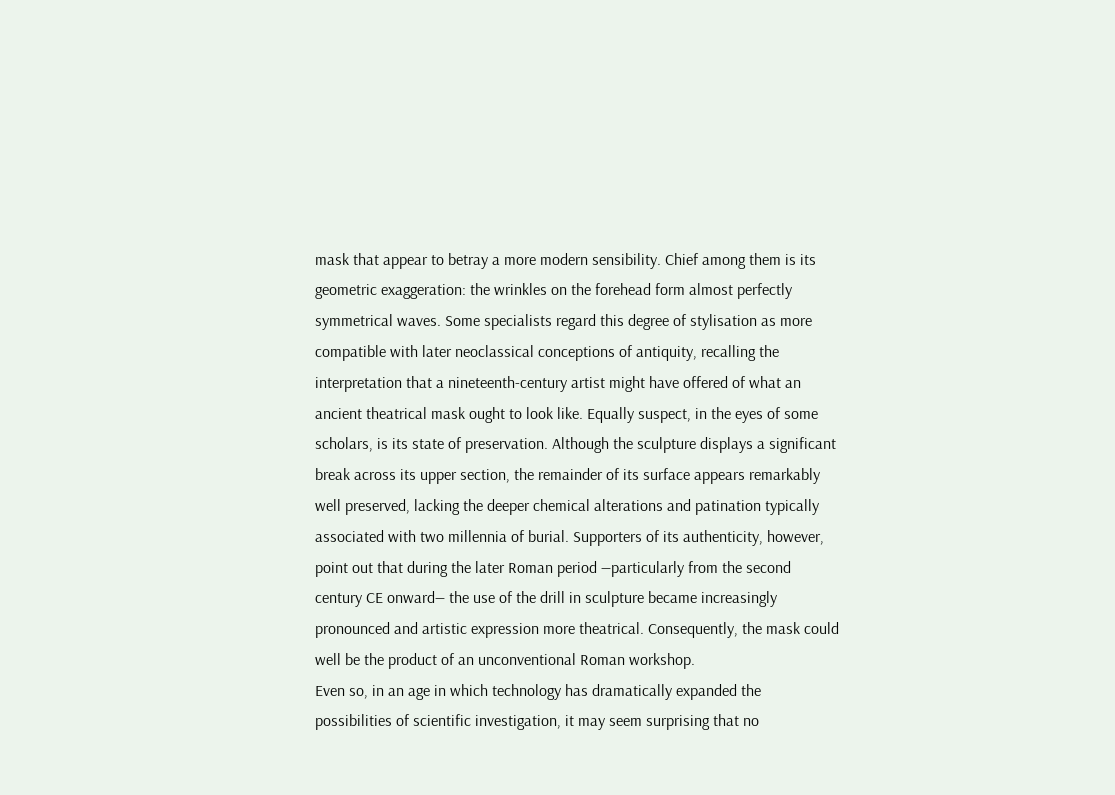mask that appear to betray a more modern sensibility. Chief among them is its geometric exaggeration: the wrinkles on the forehead form almost perfectly symmetrical waves. Some specialists regard this degree of stylisation as more compatible with later neoclassical conceptions of antiquity, recalling the interpretation that a nineteenth-century artist might have offered of what an ancient theatrical mask ought to look like. Equally suspect, in the eyes of some scholars, is its state of preservation. Although the sculpture displays a significant break across its upper section, the remainder of its surface appears remarkably well preserved, lacking the deeper chemical alterations and patination typically associated with two millennia of burial. Supporters of its authenticity, however, point out that during the later Roman period —particularly from the second century CE onward— the use of the drill in sculpture became increasingly pronounced and artistic expression more theatrical. Consequently, the mask could well be the product of an unconventional Roman workshop.
Even so, in an age in which technology has dramatically expanded the possibilities of scientific investigation, it may seem surprising that no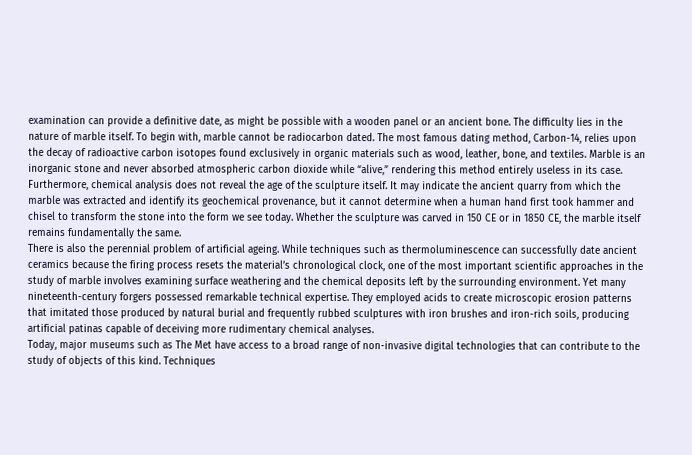examination can provide a definitive date, as might be possible with a wooden panel or an ancient bone. The difficulty lies in the nature of marble itself. To begin with, marble cannot be radiocarbon dated. The most famous dating method, Carbon-14, relies upon the decay of radioactive carbon isotopes found exclusively in organic materials such as wood, leather, bone, and textiles. Marble is an inorganic stone and never absorbed atmospheric carbon dioxide while “alive,” rendering this method entirely useless in its case.
Furthermore, chemical analysis does not reveal the age of the sculpture itself. It may indicate the ancient quarry from which the marble was extracted and identify its geochemical provenance, but it cannot determine when a human hand first took hammer and chisel to transform the stone into the form we see today. Whether the sculpture was carved in 150 CE or in 1850 CE, the marble itself remains fundamentally the same.
There is also the perennial problem of artificial ageing. While techniques such as thermoluminescence can successfully date ancient ceramics because the firing process resets the material’s chronological clock, one of the most important scientific approaches in the study of marble involves examining surface weathering and the chemical deposits left by the surrounding environment. Yet many nineteenth-century forgers possessed remarkable technical expertise. They employed acids to create microscopic erosion patterns that imitated those produced by natural burial and frequently rubbed sculptures with iron brushes and iron-rich soils, producing artificial patinas capable of deceiving more rudimentary chemical analyses.
Today, major museums such as The Met have access to a broad range of non-invasive digital technologies that can contribute to the study of objects of this kind. Techniques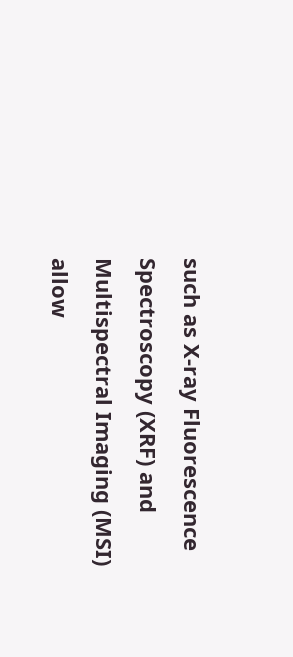such as X-ray Fluorescence Spectroscopy (XRF) and Multispectral Imaging (MSI) allow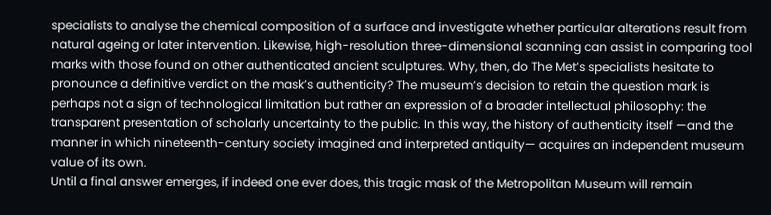specialists to analyse the chemical composition of a surface and investigate whether particular alterations result from natural ageing or later intervention. Likewise, high-resolution three-dimensional scanning can assist in comparing tool marks with those found on other authenticated ancient sculptures. Why, then, do The Met’s specialists hesitate to pronounce a definitive verdict on the mask’s authenticity? The museum’s decision to retain the question mark is perhaps not a sign of technological limitation but rather an expression of a broader intellectual philosophy: the transparent presentation of scholarly uncertainty to the public. In this way, the history of authenticity itself —and the manner in which nineteenth-century society imagined and interpreted antiquity— acquires an independent museum value of its own.
Until a final answer emerges, if indeed one ever does, this tragic mask of the Metropolitan Museum will remain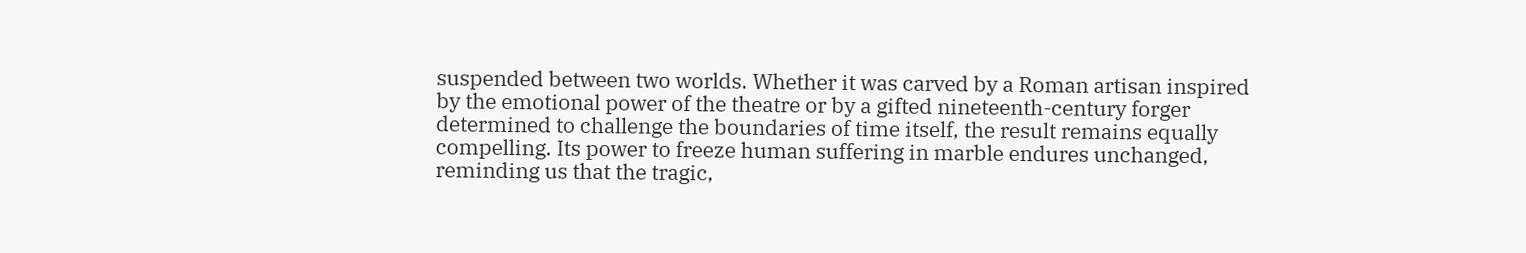suspended between two worlds. Whether it was carved by a Roman artisan inspired by the emotional power of the theatre or by a gifted nineteenth-century forger determined to challenge the boundaries of time itself, the result remains equally compelling. Its power to freeze human suffering in marble endures unchanged, reminding us that the tragic,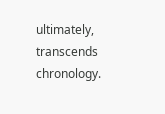ultimately, transcends chronology.